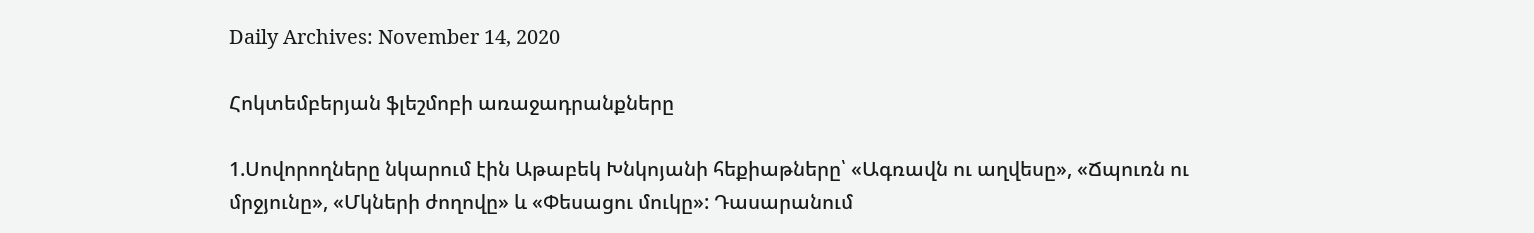Daily Archives: November 14, 2020

Հոկտեմբերյան ֆլեշմոբի առաջադրանքները

1.Սովորողները նկարում էին Աթաբեկ Խնկոյանի հեքիաթները՝ «Ագռավն ու աղվեսը», «Ճպուռն ու մրջյունը», «Մկների ժողովը» և «Փեսացու մուկը»: Դասարանում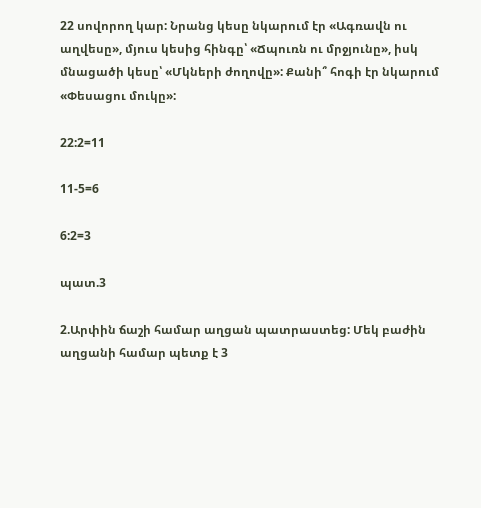22 սովորող կար: Նրանց կեսը նկարում էր «Ագռավն ու աղվեսը», մյուս կեսից հինգը՝ «Ճպուռն ու մրջյունը», իսկ մնացածի կեսը՝ «Մկների ժողովը»: Քանի՞ հոգի էր նկարում «Փեսացու մուկը»:

22:2=11

11-5=6

6:2=3

պատ.3

2.Արփին ճաշի համար աղցան պատրաստեց: Մեկ բաժին աղցանի համար պետք է 3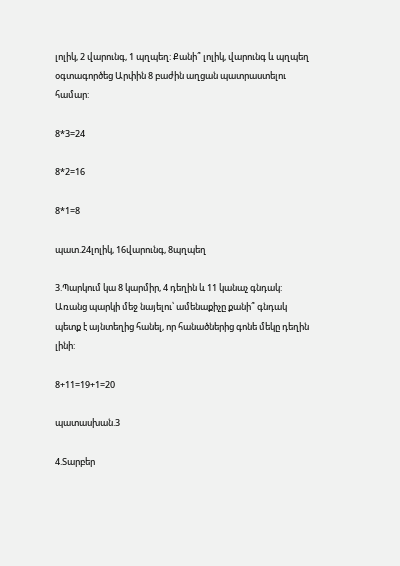լոլիկ, 2 վարունգ, 1 պղպեղ: Քանի՞ լոլիկ, վարունգ և պղպեղ օգտագործեց Արփին 8 բաժին աղցան պատրաստելու համար:

8*3=24

8*2=16

8*1=8

պատ.24լոլիկ, 16վարունգ, 8պղպեղ

3.Պարկում կա 8 կարմիր, 4 դեղին և 11 կանաչ գնդակ: Առանց պարկի մեջ նայելու՝ ամենաքիչը քանի՞ գնդակ պետք է այնտեղից հանել, որ հանածներից գոնե մեկը դեղին լինի:

8+11=19+1=20

պատասխան.3

4.Տարբեր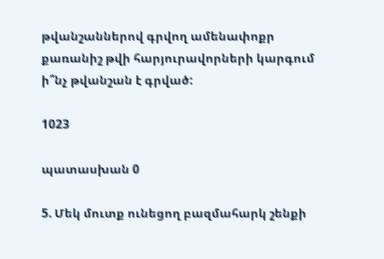թվանշաններով գրվող ամենափոքր քառանիշ թվի հարյուրավորների կարգում ի՞նչ թվանշան է գրված:

1023

պատասխան 0

5. Մեկ մուտք ունեցող բազմահարկ շենքի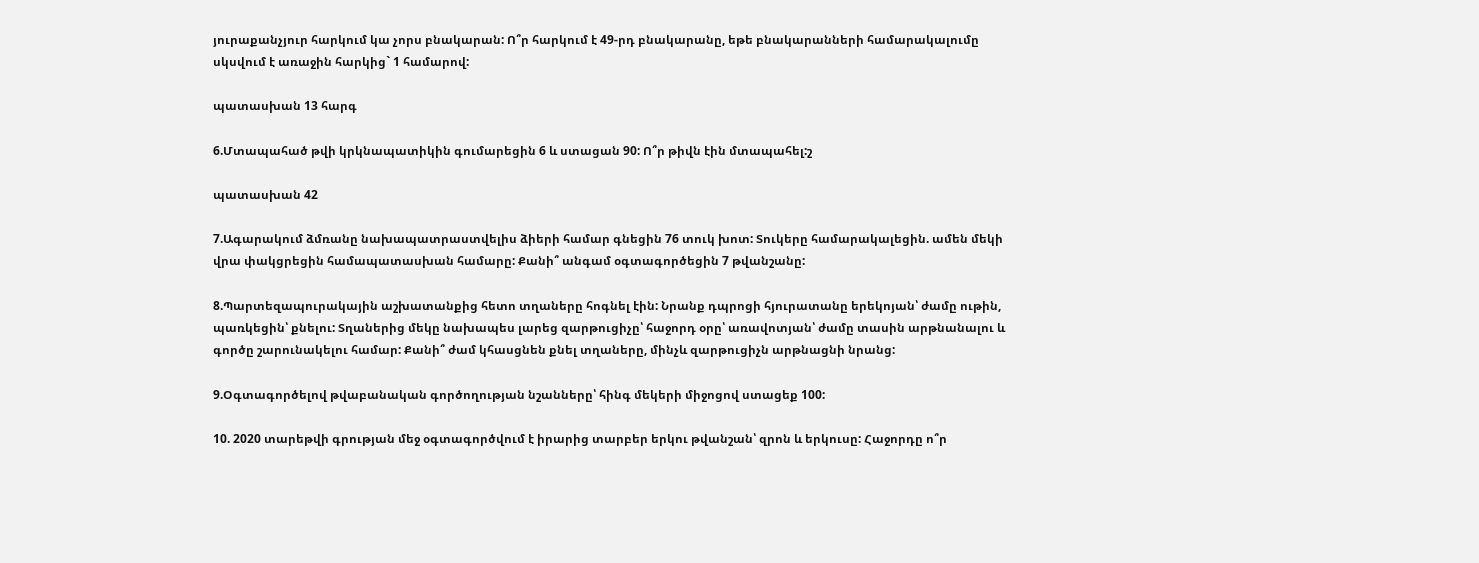յուրաքանչյուր հարկում կա չորս բնակարան: Ո՞ր հարկում է 49-րդ բնակարանը, եթե բնակարանների համարակալումը սկսվում է առաջին հարկից` 1 համարով:

պատասխան 13 հարգ

6.Մտապահած թվի կրկնապատիկին գումարեցին 6 և ստացան 90: Ո՞ր թիվն էին մտապահել:շ

պատասխան 42

7.Ագարակում ձմռանը նախապատրաստվելիս ձիերի համար գնեցին 76 տուկ խոտ: Տուկերը համարակալեցին. ամեն մեկի վրա փակցրեցին համապատասխան համարը: Քանի՞ անգամ օգտագործեցին 7 թվանշանը:

8.Պարտեզապուրակային աշխատանքից հետո տղաները հոգնել էին: Նրանք դպրոցի հյուրատանը երեկոյան՝ ժամը ութին, պառկեցին՝ քնելու: Տղաներից մեկը նախապես լարեց զարթուցիչը՝ հաջորդ օրը՝ առավոտյան՝ ժամը տասին արթնանալու և գործը շարունակելու համար: Քանի՞ ժամ կհասցնեն քնել տղաները, մինչև զարթուցիչն արթնացնի նրանց:

9.Օգտագործելով թվաբանական գործողության նշանները՝ հինգ մեկերի միջոցով ստացեք 100:

10. 2020 տարեթվի գրության մեջ օգտագործվում է իրարից տարբեր երկու թվանշան՝ զրոն և երկուսը: Հաջորդը ո՞ր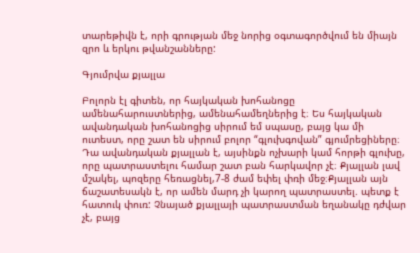տարեթիվն է, որի գրության մեջ նորից օգտագործվում են միայն զրո և երկու թվանշանները:

Գյումրվա քյալլա

Բոլորն էլ գիտեն, որ հայկական խոհանոցը ամենահարուստներից, ամենահամեղներից է։ Ես հայկական ավանդական խոհանոցից սիրում եմ սպասը, բայց կա մի ուտեստ, որը շատ են սիրում բոլոր “գլուխգովան” գյումրեցիները։ Դա ավանդական քյալլան է, այսինքն ոչխարի կամ հորթի գլուխը, որը պատրաստելու համար շատ բան հարկավոր չէ։ Քյալլան լավ մշակել, պոզերը հեռացնել,7-8 ժամ եփել փռի մեջ։Քյալլան այն ճաշատեսակն է, որ ամեն մարդ չի կարող պատրաստել. պետք է հատուկ փուռ: Չնայած քյալլայի պատրաստման եղանակը դժվար չէ, բայց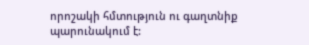որոշակի հմտություն ու գաղտնիք պարունակում է: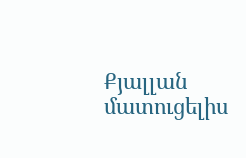Քյալլան մատուցելիս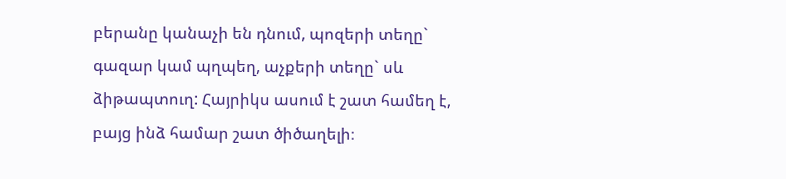բերանը կանաչի են դնում, պոզերի տեղը` գազար կամ պղպեղ, աչքերի տեղը` սև ձիթապտուղ: Հայրիկս ասում է շատ համեղ է, բայց ինձ համար շատ ծիծաղելի։